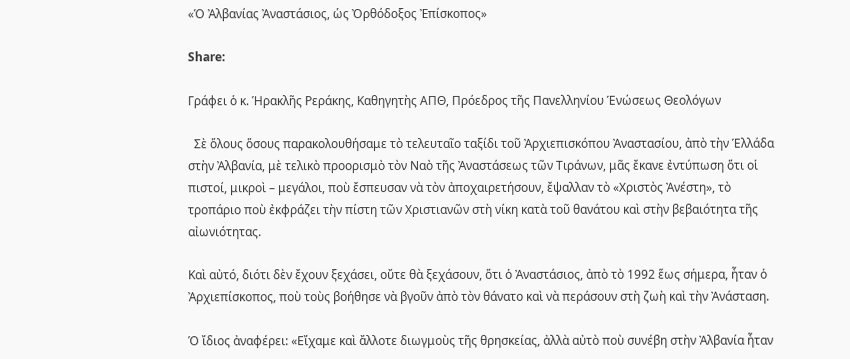«Ὁ Ἀλβανίας Ἀναστάσιος, ὡς Ὀρθόδοξος Ἐπίσκοπος»

Share:

Γράφει ὁ κ. Ἡρακλῆς Ρεράκης, Καθηγητὴς ΑΠΘ, Πρόεδρος τῆς Πανελληνίου Ἑνώσεως Θεολόγων

  Σὲ ὅλους ὅσους παρακολουθήσαμε τὸ τελευταῖο ταξίδι τοῦ Ἀρχιεπισκόπου Ἀναστασίου, ἀπὸ τὴν Ἑλλάδα στὴν Ἀλβανία, μὲ τελικὸ προορισμὸ τὸν Ναὸ τῆς Ἀναστάσεως τῶν Τιράνων, μᾶς ἔκανε ἐντύπωση ὅτι οἱ πιστοί, μικροὶ – μεγάλοι, ποὺ ἔσπευσαν νὰ τὸν ἀποχαιρετήσουν, ἔψαλλαν τὸ «Χριστὸς Ἀνέστη», τὸ τροπάριο ποὺ ἐκφράζει τὴν πίστη τῶν Χριστιανῶν στὴ νίκη κατὰ τοῦ θανάτου καὶ στὴν βεβαιότητα τῆς αἰωνιότητας.

Καὶ αὐτό, διότι δὲν ἔχουν ξεχάσει, οὔτε θὰ ξεχάσουν, ὅτι ὁ Ἀναστάσιος, ἀπὸ τὸ 1992 ἕως σήμερα, ἦταν ὁ Ἀρχιεπίσκοπος, ποὺ τοὺς βοήθησε νὰ βγοῦν ἀπὸ τὸν θάνατο καὶ νὰ περάσουν στὴ ζωὴ καὶ τὴν Ἀνάσταση.

Ὁ ἴδιος ἀναφέρει: «Εἴχαμε καὶ ἄλλοτε διωγμοὺς τῆς θρησκείας, ἀλλὰ αὐτὸ ποὺ συνέβη στὴν Ἀλβανία ἦταν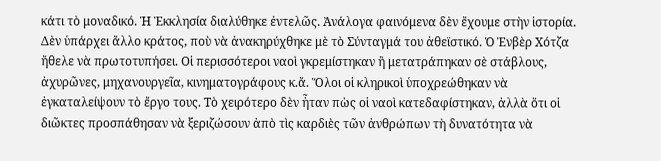κάτι τὸ μοναδικό. Ἡ Ἐκκλησία διαλύθηκε ἐντελῶς. Ἀνάλογα φαινόμενα δὲν ἔχουμε στὴν ἱστορία. Δὲν ὑπάρχει ἄλλο κράτος, ποὺ νὰ ἀνακηρύχθηκε μὲ τὸ Σύνταγμά του ἀθεϊστικό. Ὁ Ἐνβὲρ Χότζα ἤθελε νὰ πρωτοτυπήσει. Οἱ περισσότεροι ναοὶ γκρεμίστηκαν ἢ μετατράπηκαν σὲ στάβλους, ἀχυρῶνες, μηχανουργεῖα, κινηματογράφους κ.ἄ. Ὅλοι οἱ κληρικοὶ ὑποχρεώθηκαν νὰ ἐγκαταλείψουν τὸ ἔργο τους. Τὸ χειρότερο δὲν ἦταν πὼς οἱ ναοὶ κατεδαφίστηκαν, ἀλλὰ ὅτι οἱ διῶκτες προσπάθησαν νὰ ξεριζώσουν ἀπὸ τὶς καρδιὲς τῶν ἀνθρώπων τὴ δυνατότητα νὰ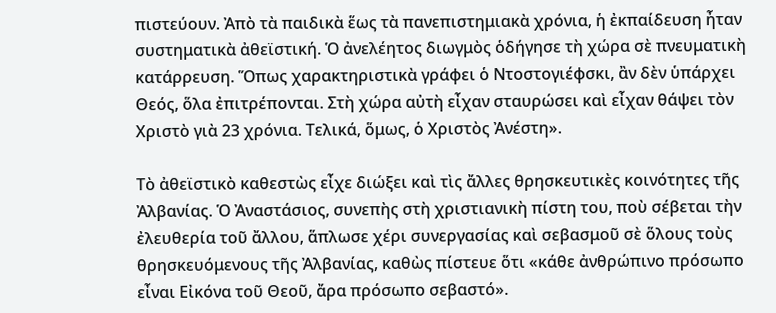πιστεύουν. Ἀπὸ τὰ παιδικὰ ἕως τὰ πανεπιστημιακὰ χρόνια, ἡ ἐκπαίδευση ἦταν συστηματικὰ ἀθεϊστική. Ὁ ἀνελέητος διωγμὸς ὁδήγησε τὴ χώρα σὲ πνευματικὴ κατάρρευση. Ὅπως χαρακτηριστικὰ γράφει ὁ Ντοστογιέφσκι, ἂν δὲν ὑπάρχει Θεός, ὅλα ἐπιτρέπονται. Στὴ χώρα αὐτὴ εἶχαν σταυρώσει καὶ εἶχαν θάψει τὸν Χριστὸ γιὰ 23 χρόνια. Τελικά, ὅμως, ὁ Χριστὸς Ἀνέστη».

Τὸ ἀθεϊστικὸ καθεστὼς εἶχε διώξει καὶ τὶς ἄλλες θρησκευτικὲς κοινότητες τῆς Ἀλβανίας. Ὁ Ἀναστάσιος, συνεπὴς στὴ χριστιανικὴ πίστη του, ποὺ σέβεται τὴν ἐλευθερία τοῦ ἄλλου, ἅπλωσε χέρι συνεργασίας καὶ σεβασμοῦ σὲ ὅλους τοὺς θρησκευόμενους τῆς Ἀλβανίας, καθὼς πίστευε ὅτι «κάθε ἀνθρώπινο πρόσωπο εἶναι Εἰκόνα τοῦ Θεοῦ, ἄρα πρόσωπο σεβαστό».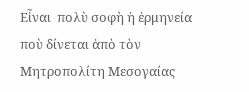Εἶναι  πολὺ σοφὴ ἡ ἑρμηνεία ποὺ δίνεται ἀπὸ τὸν Μητροπολίτη Μεσογαίας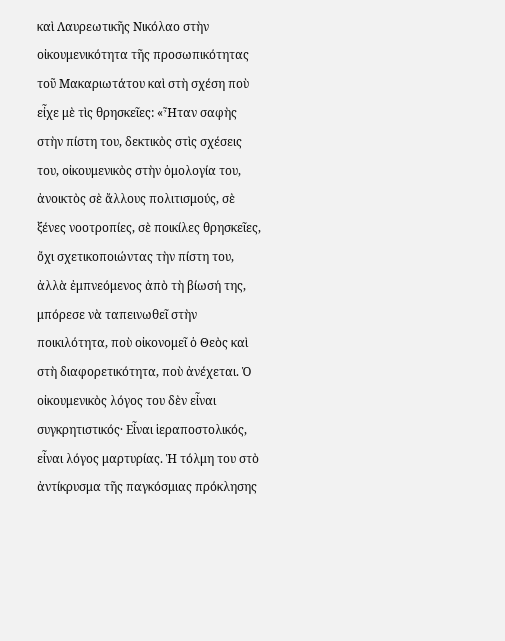καὶ Λαυρεωτικῆς Νικόλαο στὴν οἰκουμενικότητα τῆς προσωπικότητας τοῦ Μακαριωτάτου καὶ στὴ σχέση ποὺ εἶχε μὲ τὶς θρησκεῖες: «Ἦταν σαφὴς στὴν πίστη του, δεκτικὸς στὶς σχέσεις του, οἰκουμενικὸς στὴν ὁμολογία του, ἀνοικτὸς σὲ ἄλλους πολιτισμούς, σὲ ξένες νοοτροπίες, σὲ ποικίλες θρησκεῖες, ὄχι σχετικοποιώντας τὴν πίστη του, ἀλλὰ ἐμπνεόμενος ἀπὸ τὴ βίωσή της, μπόρεσε νὰ ταπεινωθεῖ στὴν ποικιλότητα, ποὺ οἰκονομεῖ ὁ Θεὸς καὶ στὴ διαφορετικότητα, ποὺ ἀνέχεται. Ὁ οἰκουμενικὸς λόγος του δὲν εἶναι συγκρητιστικός· Εἶναι ἱεραποστολικός, εἶναι λόγος μαρτυρίας. Ἡ τόλμη του στὸ ἀντίκρυσμα τῆς παγκόσμιας πρόκλησης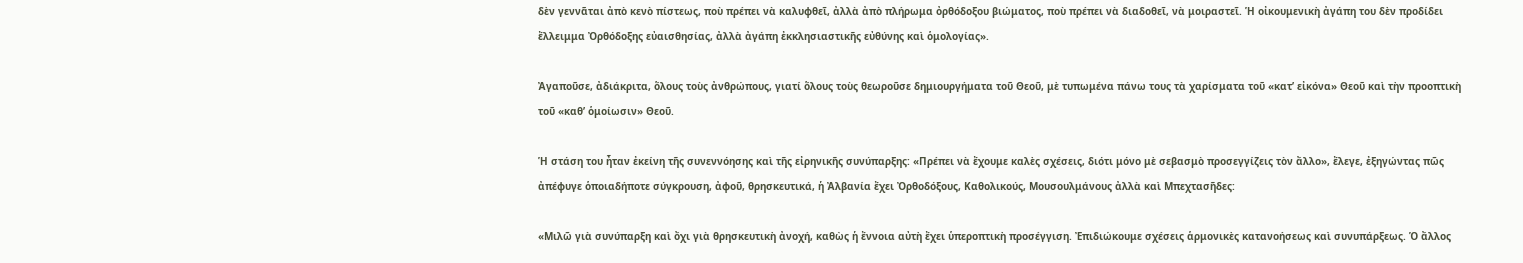δὲν γεννᾶται ἀπὸ κενὸ πίστεως, ποὺ πρέπει νὰ καλυφθεῖ, ἀλλὰ ἀπὸ πλήρωμα ὀρθόδοξου βιώματος, ποὺ πρέπει νὰ διαδοθεῖ, νὰ μοιραστεῖ. Ἡ οἰκουμενικὴ ἀγάπη του δὲν προδίδει ἔλλειμμα Ὀρθόδοξης εὐαισθησίας, ἀλλὰ ἀγάπη ἐκκλησιαστικῆς εὐθύνης καὶ ὁμολογίας».

Ἀγαποῦσε, ἀδιάκριτα, ὅλους τοὺς ἀνθρώπους, γιατί ὅλους τοὺς θεωροῦσε δημιουργήματα τοῦ Θεοῦ, μὲ τυπωμένα πάνω τους τὰ χαρίσματα τοῦ «κατ’ εἰκόνα» Θεοῦ καὶ τὴν προοπτικὴ τοῦ «καθ’ ὁμοίωσιν» Θεοῦ.

Ἡ στάση του ἦταν ἐκείνη τῆς συνεννόησης καὶ τῆς εἰρηνικῆς συνύπαρξης: «Πρέπει νὰ ἔχουμε καλὲς σχέσεις, διότι μόνο μὲ σεβασμὸ προσεγγίζεις τὸν ἄλλο», ἔλεγε, ἐξηγώντας πῶς ἀπέφυγε ὁποιαδήποτε σύγκρουση, ἀφοῦ, θρησκευτικά, ἡ Ἀλβανία ἔχει Ὀρθοδόξους, Καθολικούς, Μουσουλμάνους ἀλλὰ καὶ Μπεχτασῆδες:

«Μιλῶ γιὰ συνύπαρξη καὶ ὄχι γιὰ θρησκευτικὴ ἀνοχή, καθὼς ἡ ἔννοια αὐτὴ ἔχει ὑπεροπτικὴ προσέγγιση. Ἐπιδιώκουμε σχέσεις ἁρμονικὲς κατανοήσεως καὶ συνυπάρξεως. Ὁ ἄλλος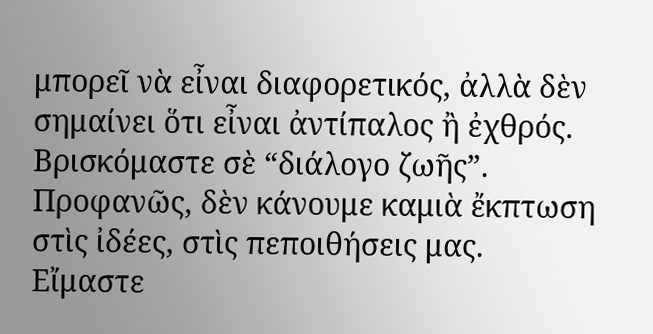μπορεῖ νὰ εἶναι διαφορετικός, ἀλλὰ δὲν σημαίνει ὅτι εἶναι ἀντίπαλος ἢ ἐχθρός.    Βρισκόμαστε σὲ “διάλογο ζωῆς”. Προφανῶς, δὲν κάνουμε καμιὰ ἔκπτωση στὶς ἰδέες, στὶς πεποιθήσεις μας. Εἴμαστε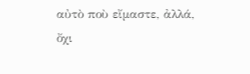αὐτὸ ποὺ εἴμαστε, ἀλλά, ὄχι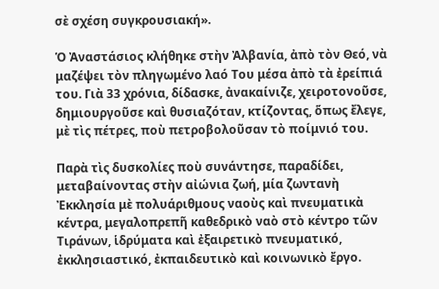σὲ σχέση συγκρουσιακή».

Ὁ Ἀναστάσιος κλήθηκε στὴν Ἀλβανία, ἀπὸ τὸν Θεό, νὰ μαζέψει τὸν πληγωμένο λαό Του μέσα ἀπὸ τὰ ἐρείπιά του. Γιὰ 33 χρόνια, δίδασκε, ἀνακαίνιζε, χειροτονοῦσε, δημιουργοῦσε καὶ θυσιαζόταν, κτίζοντας, ὅπως ἔλεγε, μὲ τὶς πέτρες, ποὺ πετροβολοῦσαν τὸ ποίμνιό του.

Παρὰ τὶς δυσκολίες ποὺ συνάντησε, παραδίδει, μεταβαίνοντας στὴν αἰώνια ζωή, μία ζωντανὴ Ἐκκλησία μὲ πολυάριθμους ναοὺς καὶ πνευματικὰ κέντρα, μεγαλοπρεπῆ καθεδρικὸ ναὸ στὸ κέντρο τῶν Τιράνων, ἱδρύματα καὶ ἐξαιρετικὸ πνευματικό, ἐκκλησιαστικό, ἐκπαιδευτικὸ καὶ κοινωνικὸ ἔργο.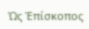Ὡς Ἐπίσκοπος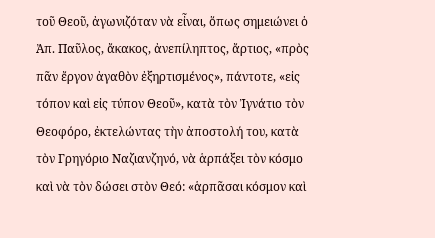τοῦ Θεοῦ, ἀγωνιζόταν νὰ εἶναι, ὅπως σημειώνει ὁ Ἀπ. Παῦλος, ἄκακος, ἀνεπίληπτος, ἄρτιος, «πρὸς πᾶν ἔργον ἀγαθὸν ἐξηρτισμένος», πάντοτε, «εἰς τόπον καὶ εἰς τύπον Θεοῦ», κατὰ τὸν Ἰγνάτιο τὸν Θεοφόρο, ἐκτελώντας τὴν ἀποστολή του, κατὰ τὸν Γρηγόριο Ναζιανζηνό, νὰ ἁρπάξει τὸν κόσμο καὶ νὰ τὸν δώσει στὸν Θεό: «ἁρπᾶσαι κόσμον καὶ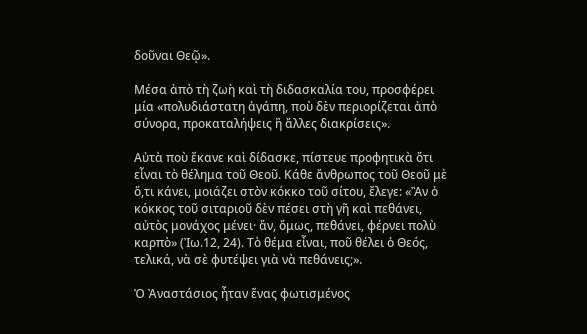δοῦναι Θεῷ».

Μέσα ἀπὸ τὴ ζωὴ καὶ τὴ διδασκαλία του, προσφέρει μία «πολυδιάστατη ἀγάπη, ποὺ δὲν περιορίζεται ἀπὸ σύνορα, προκαταλήψεις ἢ ἄλλες διακρίσεις».

Αὐτὰ ποὺ ἔκανε καὶ δίδασκε, πίστευε προφητικὰ ὅτι εἶναι τὸ θέλημα τοῦ Θεοῦ. Κάθε ἄνθρωπος τοῦ Θεοῦ μὲ ὅ,τι κάνει, μοιάζει στὸν κόκκο τοῦ σίτου, ἔλεγε: «Ἂν ὁ κόκκος τοῦ σιταριοῦ δὲν πέσει στὴ γῆ καὶ πεθάνει, αὐτὸς μονάχος μένει· ἄν, ὅμως, πεθάνει, φέρνει πολὺ καρπὸ» (Ἰω.12, 24). Τὸ θέμα εἶναι, ποῦ θέλει ὁ Θεός, τελικά, νὰ σὲ φυτέψει γιὰ νὰ πεθάνεις;».

Ὁ Ἀναστάσιος ἦταν ἕνας φωτισμένος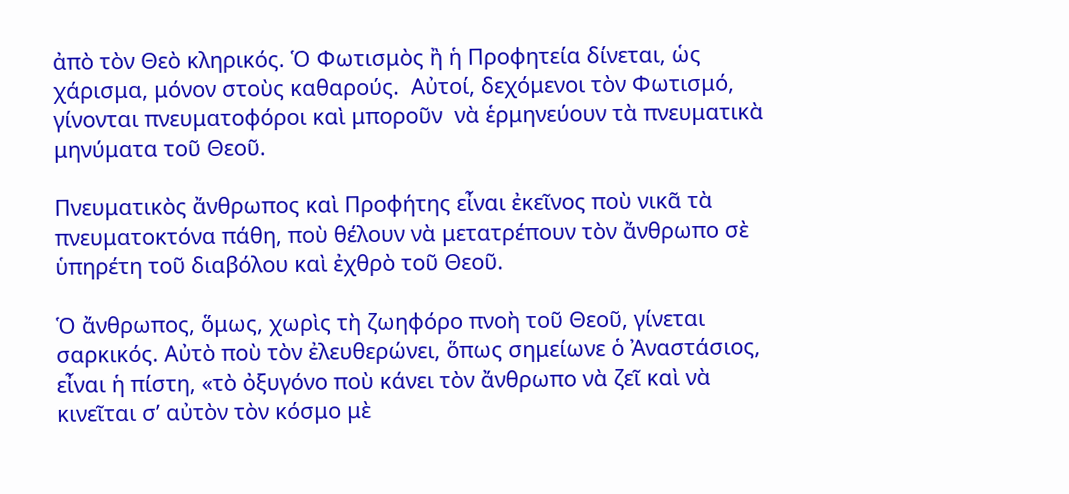ἀπὸ τὸν Θεὸ κληρικός. Ὁ Φωτισμὸς ἢ ἡ Προφητεία δίνεται, ὡς χάρισμα, μόνον στοὺς καθαρούς.  Αὐτοί, δεχόμενοι τὸν Φωτισμό, γίνονται πνευματοφόροι καὶ μποροῦν  νὰ ἑρμηνεύουν τὰ πνευματικὰ μηνύματα τοῦ Θεοῦ.

Πνευματικὸς ἄνθρωπος καὶ Προφήτης εἶναι ἐκεῖνος ποὺ νικᾶ τὰ πνευματοκτόνα πάθη, ποὺ θέλουν νὰ μετατρέπουν τὸν ἄνθρωπο σὲ ὑπηρέτη τοῦ διαβόλου καὶ ἐχθρὸ τοῦ Θεοῦ.

Ὁ ἄνθρωπος, ὅμως, χωρὶς τὴ ζωηφόρο πνοὴ τοῦ Θεοῦ, γίνεται σαρκικός. Αὐτὸ ποὺ τὸν ἐλευθερώνει, ὅπως σημείωνε ὁ Ἀναστάσιος, εἶναι ἡ πίστη, «τὸ ὀξυγόνο ποὺ κάνει τὸν ἄνθρωπο νὰ ζεῖ καὶ νὰ κινεῖται σ’ αὐτὸν τὸν κόσμο μὲ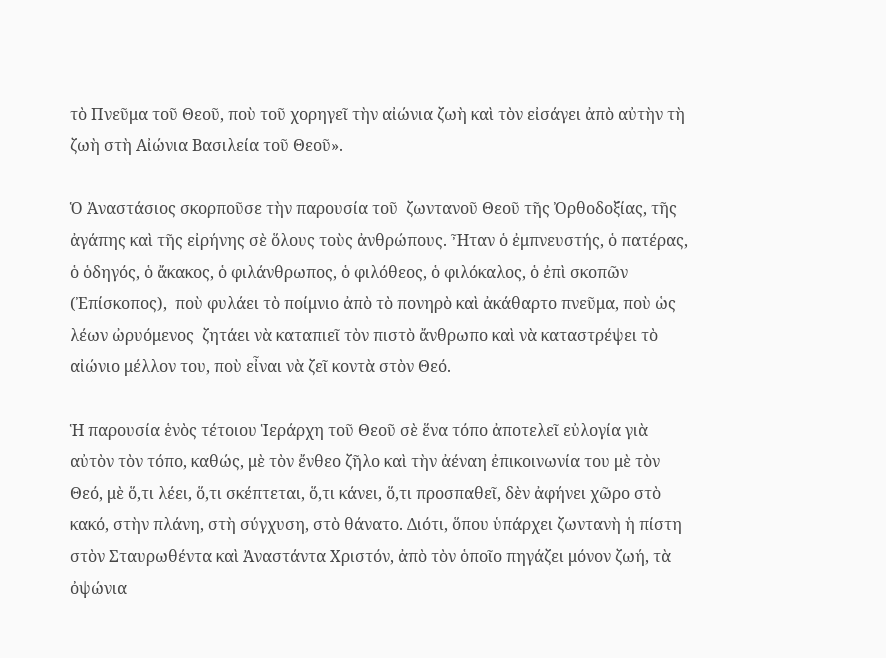τὸ Πνεῦμα τοῦ Θεοῦ, ποὺ τοῦ χορηγεῖ τὴν αἰώνια ζωὴ καὶ τὸν εἰσάγει ἀπὸ αὐτὴν τὴ ζωὴ στὴ Αἰώνια Βασιλεία τοῦ Θεοῦ».

Ὁ Ἀναστάσιος σκορποῦσε τὴν παρουσία τοῦ  ζωντανοῦ Θεοῦ τῆς Ὀρθοδοξίας, τῆς ἀγάπης καὶ τῆς εἰρήνης σὲ ὅλους τοὺς ἀνθρώπους. Ἦταν ὁ ἐμπνευστής, ὁ πατέρας, ὁ ὁδηγός, ὁ ἄκακος, ὁ φιλάνθρωπος, ὁ φιλόθεος, ὁ φιλόκαλος, ὁ ἐπὶ σκοπῶν (Ἐπίσκοπος),  ποὺ φυλάει τὸ ποίμνιο ἀπὸ τὸ πονηρὸ καὶ ἀκάθαρτο πνεῦμα, ποὺ ὡς λέων ὠρυόμενος  ζητάει νὰ καταπιεῖ τὸν πιστὸ ἄνθρωπο καὶ νὰ καταστρέψει τὸ αἰώνιο μέλλον του, ποὺ εἶναι νὰ ζεῖ κοντὰ στὸν Θεό.

Ἡ παρουσία ἑνὸς τέτοιου Ἱεράρχη τοῦ Θεοῦ σὲ ἕνα τόπο ἀποτελεῖ εὐλογία γιὰ αὐτὸν τὸν τόπο, καθώς, μὲ τὸν ἔνθεο ζῆλο καὶ τὴν ἀέναη ἐπικοινωνία του μὲ τὸν Θεό, μὲ ὅ,τι λέει, ὅ,τι σκέπτεται, ὅ,τι κάνει, ὅ,τι προσπαθεῖ, δὲν ἀφήνει χῶρο στὸ κακό, στὴν πλάνη, στὴ σύγχυση, στὸ θάνατο. Διότι, ὅπου ὑπάρχει ζωντανὴ ἡ πίστη στὸν Σταυρωθέντα καὶ Ἀναστάντα Χριστόν, ἀπὸ τὸν ὁποῖο πηγάζει μόνον ζωή, τὰ ὀψώνια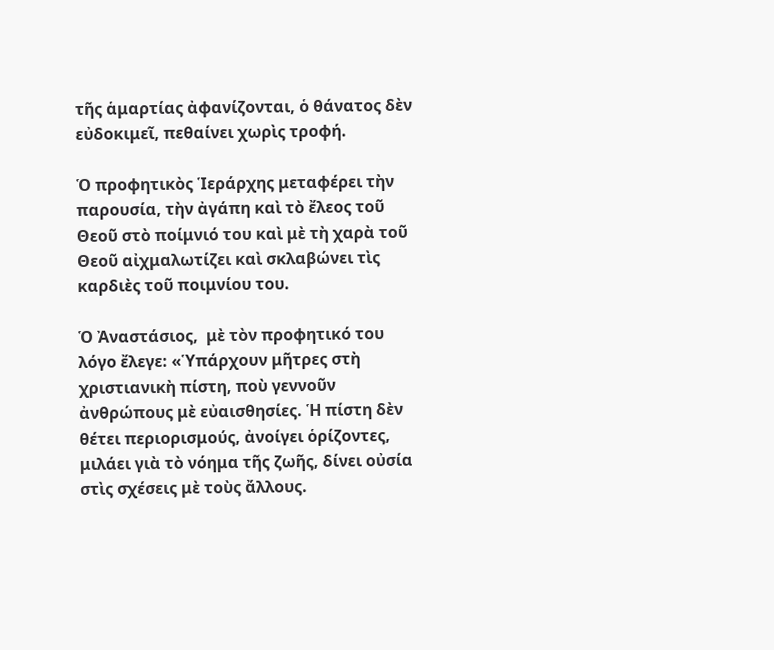τῆς ἁμαρτίας ἀφανίζονται, ὁ θάνατος δὲν εὐδοκιμεῖ, πεθαίνει χωρὶς τροφή.

Ὁ προφητικὸς Ἱεράρχης μεταφέρει τὴν παρουσία, τὴν ἀγάπη καὶ τὸ ἔλεος τοῦ Θεοῦ στὸ ποίμνιό του καὶ μὲ τὴ χαρὰ τοῦ Θεοῦ αἰχμαλωτίζει καὶ σκλαβώνει τὶς καρδιὲς τοῦ ποιμνίου του.

Ὁ Ἀναστάσιος,  μὲ τὸν προφητικό του λόγο ἔλεγε: «Ὑπάρχουν μῆτρες στὴ χριστιανικὴ πίστη, ποὺ γεννοῦν ἀνθρώπους μὲ εὐαισθησίες. Ἡ πίστη δὲν θέτει περιορισμούς, ἀνοίγει ὁρίζοντες, μιλάει γιὰ τὸ νόημα τῆς ζωῆς, δίνει οὐσία στὶς σχέσεις μὲ τοὺς ἄλλους.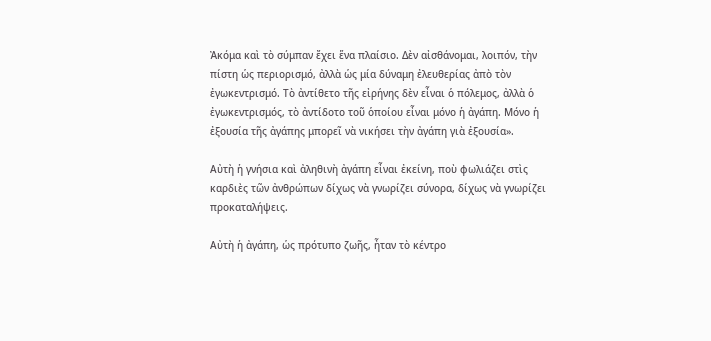Ἀκόμα καὶ τὸ σύμπαν ἔχει ἕνα πλαίσιο. Δὲν αἰσθάνομαι, λοιπόν, τὴν πίστη ὡς περιορισμό, ἀλλὰ ὡς μία δύναμη ἐλευθερίας ἀπὸ τὸν ἐγωκεντρισμό. Τὸ ἀντίθετο τῆς εἰρήνης δὲν εἶναι ὁ πόλεμος, ἀλλὰ ὁ ἐγωκεντρισμός, τὸ ἀντίδοτο τοῦ ὁποίου εἶναι μόνο ἡ ἀγάπη. Μόνο ἡ ἐξουσία τῆς ἀγάπης μπορεῖ νὰ νικήσει τὴν ἀγάπη γιὰ ἐξουσία».

Αὐτὴ ἡ γνήσια καὶ ἀληθινὴ ἀγάπη εἶναι ἐκείνη, ποὺ φωλιάζει στὶς καρδιὲς τῶν ἀνθρώπων δίχως νὰ γνωρίζει σύνορα, δίχως νὰ γνωρίζει προκαταλήψεις.

Αὐτὴ ἡ ἀγάπη, ὡς πρότυπο ζωῆς, ἦταν τὸ κέντρο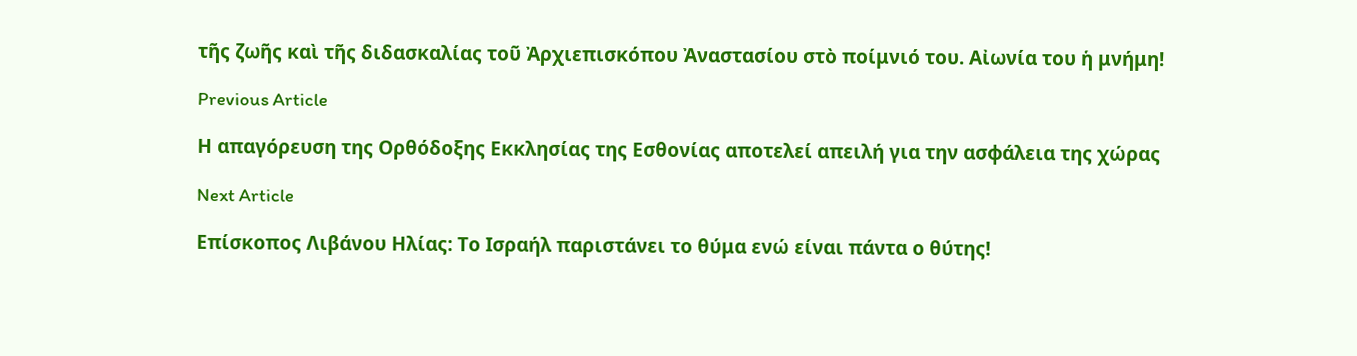τῆς ζωῆς καὶ τῆς διδασκαλίας τοῦ Ἀρχιεπισκόπου Ἀναστασίου στὸ ποίμνιό του. Αἰωνία του ἡ μνήμη!

Previous Article

Η απαγόρευση της Ορθόδοξης Εκκλησίας της Εσθονίας αποτελεί απειλή για την ασφάλεια της χώρας

Next Article

Επίσκοπος Λιβάνου Ηλίας: Το Ισραήλ παριστάνει το θύμα ενώ είναι πάντα ο θύτης!